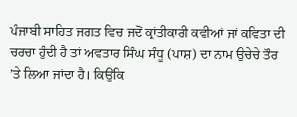ਪੰਜਾਬੀ ਸਾਹਿਤ ਜਗਤ ਵਿਚ ਜਦੋਂ ਕ੍ਰਾਂਤੀਕਾਰੀ ਕਵੀਆਂ ਜਾਂ ਕਵਿਤਾ ਦੀ ਚਰਚਾ ਹੁੰਦੀ ਹੈ ਤਾਂ ਅਵਤਾਰ ਸਿੰਘ ਸੰਧੂ (ਪਾਸ਼) ਦਾ ਨਾਮ ਉਚੇਚੇ ਤੌਰ ’ਤੇ ਲਿਆ ਜਾਂਦਾ ਹੈ। ਕਿਉਂਕਿ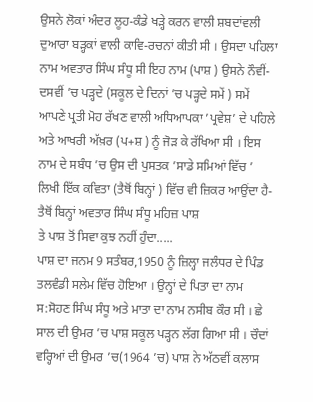ਉਸਨੇ ਲੋਕਾਂ ਅੰਦਰ ਲੂਹ-ਕੰਡੇ ਖੜ੍ਹੇ ਕਰਨ ਵਾਲੀ ਸ਼ਬਦਾਂਵਲੀ ਦੁਆਰਾ ਬੜ੍ਹਕਾਂ ਵਾਲੀ ਕਾਵਿ-ਰਚਨਾਂ ਕੀਤੀ ਸੀ । ਉਸਦਾ ਪਹਿਲਾ ਨਾਮ ਅਵਤਾਰ ਸਿੰਘ ਸੰਧੂ ਸੀ ਇਹ ਨਾਮ (ਪਾਸ਼ ) ਉਸਨੇ ਨੌਵੀਂ-ਦਸਵੀਂ ’ਚ ਪੜ੍ਹਦੇ (ਸਕੂਲ ਦੇ ਦਿਨਾਂ ’ਚ ਪੜ੍ਹਦੇ ਸਮੇਂ ) ਸਮੇਂ ਆਪਣੇ ਪ੍ਰਤੀ ਮੋਹ ਰੱਖਣ ਵਾਲੀ ਅਧਿਆਪਕਾ ’ਪ੍ਰਵੇਸ਼’ ਦੇ ਪਹਿਲੇ ਅਤੇ ਆਖਰੀ ਅੱਖ਼ਰ (ਪ+ਸ਼ ) ਨੂੰ ਜੋੜ ਕੇ ਰੱਖਿਆ ਸੀ । ਇਸ ਨਾਮ ਦੇ ਸਬੰਧ ’ਚ ਉਸ ਦੀ ਪੁਸਤਕ ’ਸਾਡੇ ਸਮਿਆਂ ਵਿੱਚ ’ ਲਿਖੀ ਇੱਕ ਕਵਿਤਾ (ਤੈਥੋਂ ਬਿਨ੍ਹਾਂ ) ਵਿੱਚ ਵੀ ਜ਼ਿਕਰ ਆਉਂਦਾ ਹੈ-
ਤੈਥੋਂ ਬਿਨ੍ਹਾਂ ਅਵਤਾਰ ਸਿੰਘ ਸੰਧੂ ਮਹਿਜ਼ ਪਾਸ਼
ਤੇ ਪਾਸ਼ ਤੋਂ ਸਿਵਾ ਕੁਝ ਨਹੀਂ ਹੁੰਦਾ.....
ਪਾਸ਼ ਦਾ ਜਨਮ 9 ਸਤੰਬਰ,1950 ਨੂੰ ਜ਼ਿਲ੍ਹਾ ਜਲੰਧਰ ਦੇ ਪਿੰਡ ਤਲਵੰਡੀ ਸਲੇਮ ਵਿੱਚ ਹੋਇਆ । ਉਨ੍ਹਾਂ ਦੇ ਪਿਤਾ ਦਾ ਨਾਮ ਸ:ਸੋਹਣ ਸਿੰਘ ਸੰਧੂ ਅਤੇ ਮਾਤਾ ਦਾ ਨਾਮ ਨਸੀਬ ਕੌਰ ਸੀ । ਛੇ ਸਾਲ ਦੀ ਉਮਰ ’ਚ ਪਾਸ਼ ਸਕੂਲ ਪੜ੍ਹਨ ਲੱਗ ਗਿਆ ਸੀ । ਚੌਦਾਂ ਵਰ੍ਹਿਆਂ ਦੀ ਉਮਰ ’ਚ(1964 ’ਚ) ਪਾਸ਼ ਨੇ ਅੱਠਵੀਂ ਕਲਾਸ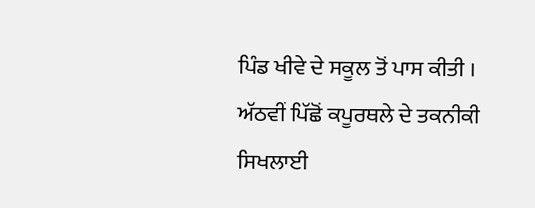ਪਿੰਡ ਖੀਵੇ ਦੇ ਸਕੂਲ ਤੋਂ ਪਾਸ ਕੀਤੀ । ਅੱਠਵੀਂ ਪਿੱਛੋਂ ਕਪੂਰਥਲੇ ਦੇ ਤਕਨੀਕੀ ਸਿਖਲਾਈ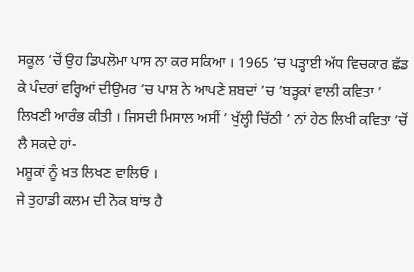ਸਕੂਲ ’ਚੋਂ ਉਹ ਡਿਪਲੋਮਾ ਪਾਸ ਨਾ ਕਰ ਸਕਿਆ । 1965 ’ਚ ਪੜ੍ਹਾਈ ਅੱਧ ਵਿਚਕਾਰ ਛੱਡ ਕੇ ਪੰਦਰਾਂ ਵਰ੍ਹਿਆਂ ਦੀਉਮਰ ’ਚ ਪਾਸ਼ ਨੇ ਆਪਣੇ ਸ਼ਬਦਾਂ ’ਚ ’ਬੜ੍ਹਕਾਂ ਵਾਲੀ ਕਵਿਤਾ ’ ਲਿਖਣੀ ਆਰੰਭ ਕੀਤੀ । ਜਿਸਦੀ ਮਿਸਾਲ ਅਸੀਂ ’ ਖੁੱਲ੍ਹੀ ਚਿੱਠੀ ’ ਨਾਂ ਹੇਠ ਲਿਖੀ ਕਵਿਤਾ ’ਚੋਂ ਲੈ ਸਕਦੇ ਹਾਂ-
ਮਸ਼ੂਕਾਂ ਨੂੰ ਖ਼ਤ ਲਿਖਣ ਵਾਲਿਓ ।
ਜੇ ਤੁਹਾਡੀ ਕਲਮ ਦੀ ਨੋਕ ਬਾਂਝ ਹੈ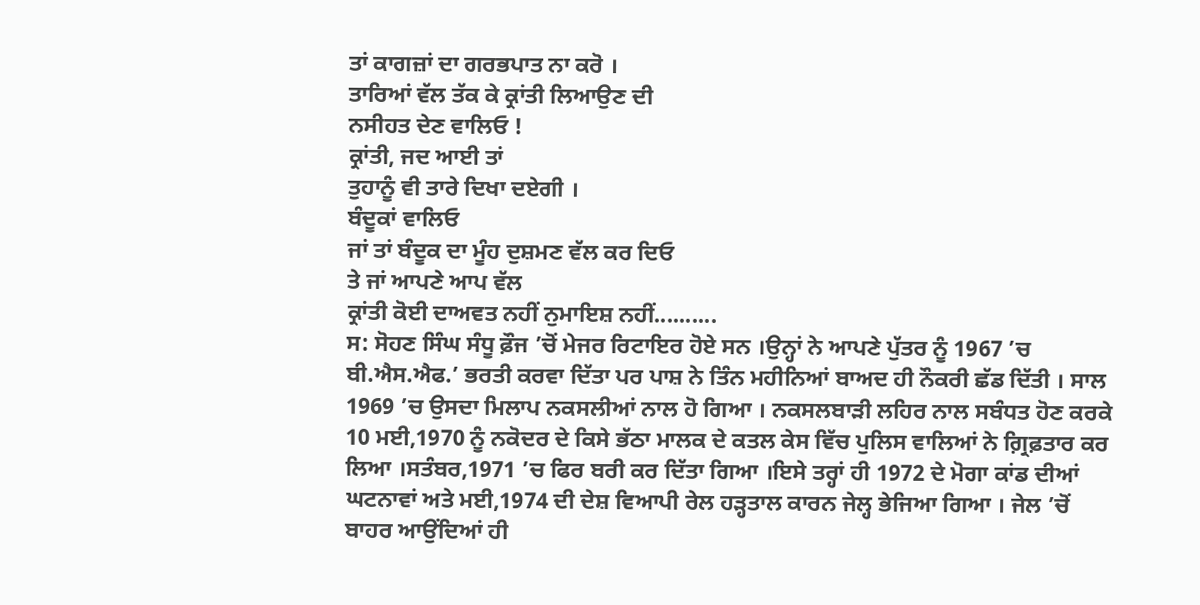ਤਾਂ ਕਾਗਜ਼ਾਂ ਦਾ ਗਰਭਪਾਤ ਨਾ ਕਰੋ ।
ਤਾਰਿਆਂ ਵੱਲ ਤੱਕ ਕੇ ਕ੍ਰਾਂਤੀ ਲਿਆਉਣ ਦੀ
ਨਸੀਹਤ ਦੇਣ ਵਾਲਿਓ !
ਕ੍ਰਾਂਤੀ, ਜਦ ਆਈ ਤਾਂ
ਤੁਹਾਨੂੰ ਵੀ ਤਾਰੇ ਦਿਖਾ ਦਏਗੀ ।
ਬੰਦੂਕਾਂ ਵਾਲਿਓ
ਜਾਂ ਤਾਂ ਬੰਦੂਕ ਦਾ ਮੂੰਹ ਦੁਸ਼ਮਣ ਵੱਲ ਕਰ ਦਿਓ
ਤੇ ਜਾਂ ਆਪਣੇ ਆਪ ਵੱਲ
ਕ੍ਰਾਂਤੀ ਕੋਈ ਦਾਅਵਤ ਨਹੀਂ ਨੁਮਾਇਸ਼ ਨਹੀਂ..........
ਸ: ਸੋਹਣ ਸਿੰਘ ਸੰਧੂ ਫ਼ੌਜ ’ਚੋਂ ਮੇਜਰ ਰਿਟਾਇਰ ਹੋਏ ਸਨ ।ਉਨ੍ਹਾਂ ਨੇ ਆਪਣੇ ਪੁੱਤਰ ਨੂੰ 1967 ’ਚ ਬੀ.ਐਸ.ਐਫ.’ ਭਰਤੀ ਕਰਵਾ ਦਿੱਤਾ ਪਰ ਪਾਸ਼ ਨੇ ਤਿੰਨ ਮਹੀਨਿਆਂ ਬਾਅਦ ਹੀ ਨੌਕਰੀ ਛੱਡ ਦਿੱਤੀ । ਸਾਲ 1969 ’ਚ ਉਸਦਾ ਮਿਲਾਪ ਨਕਸਲੀਆਂ ਨਾਲ ਹੋ ਗਿਆ । ਨਕਸਲਬਾੜੀ ਲਹਿਰ ਨਾਲ ਸਬੰਧਤ ਹੋਣ ਕਰਕੇ 10 ਮਈ,1970 ਨੂੰ ਨਕੋਦਰ ਦੇ ਕਿਸੇ ਭੱਠਾ ਮਾਲਕ ਦੇ ਕਤਲ ਕੇਸ ਵਿੱਚ ਪੁਲਿਸ ਵਾਲਿਆਂ ਨੇ ਗ਼੍ਰਿਫ਼ਤਾਰ ਕਰ ਲਿਆ ।ਸਤੰਬਰ,1971 ’ਚ ਫਿਰ ਬਰੀ ਕਰ ਦਿੱਤਾ ਗਿਆ ।ਇਸੇ ਤਰ੍ਹਾਂ ਹੀ 1972 ਦੇ ਮੋਗਾ ਕਾਂਡ ਦੀਆਂ ਘਟਨਾਵਾਂ ਅਤੇ ਮਈ,1974 ਦੀ ਦੇਸ਼ ਵਿਆਪੀ ਰੇਲ ਹੜ੍ਹਤਾਲ ਕਾਰਨ ਜੇਲ੍ਹ ਭੇਜਿਆ ਗਿਆ । ਜੇਲ ’ਚੋਂ ਬਾਹਰ ਆਉਂਦਿਆਂ ਹੀ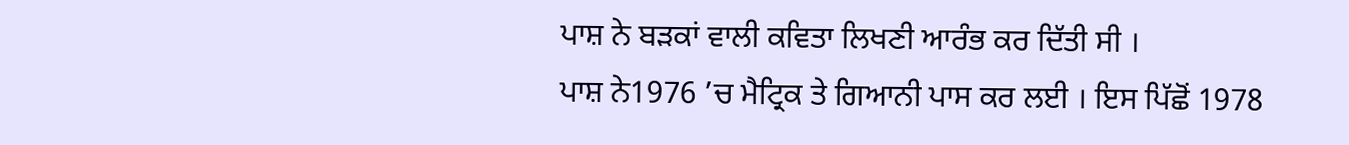ਪਾਸ਼ ਨੇ ਬੜਕਾਂ ਵਾਲੀ ਕਵਿਤਾ ਲਿਖਣੀ ਆਰੰਭ ਕਰ ਦਿੱਤੀ ਸੀ ।
ਪਾਸ਼ ਨੇ1976 ’ਚ ਮੈਟ੍ਰਿਕ ਤੇ ਗਿਆਨੀ ਪਾਸ ਕਰ ਲਈ । ਇਸ ਪਿੱਛੋਂ 1978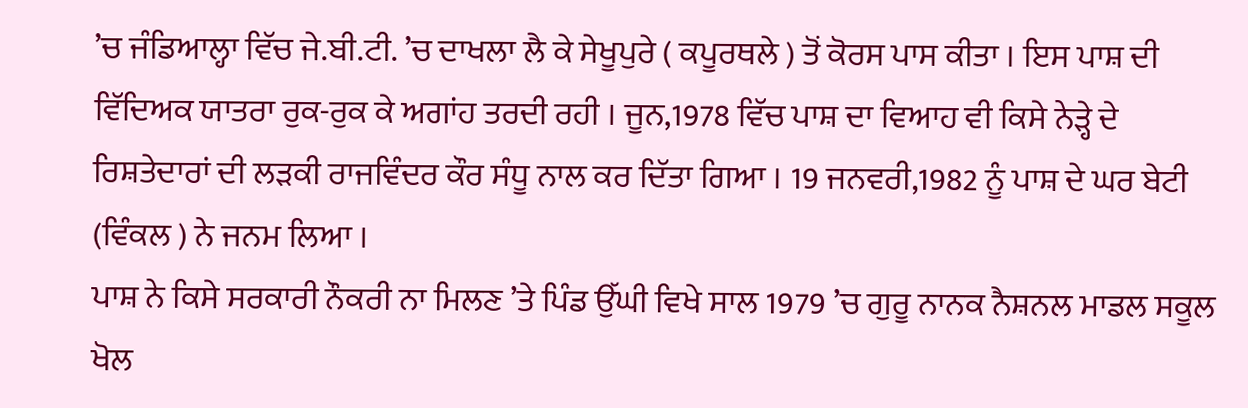’ਚ ਜੰਡਿਆਲ੍ਹਾ ਵਿੱਚ ਜੇ.ਬੀ.ਟੀ. ’ਚ ਦਾਖਲਾ ਲੈ ਕੇ ਸੇਖੂਪੁਰੇ ( ਕਪੂਰਥਲੇ ) ਤੋਂ ਕੋਰਸ ਪਾਸ ਕੀਤਾ । ਇਸ ਪਾਸ਼ ਦੀ ਵਿੱਦਿਅਕ ਯਾਤਰਾ ਰੁਕ-ਰੁਕ ਕੇ ਅਗਾਂਹ ਤਰਦੀ ਰਹੀ । ਜੂਨ,1978 ਵਿੱਚ ਪਾਸ਼ ਦਾ ਵਿਆਹ ਵੀ ਕਿਸੇ ਨੇੜ੍ਹੇ ਦੇ ਰਿਸ਼ਤੇਦਾਰਾਂ ਦੀ ਲੜਕੀ ਰਾਜਵਿੰਦਰ ਕੌਰ ਸੰਧੂ ਨਾਲ ਕਰ ਦਿੱਤਾ ਗਿਆ । 19 ਜਨਵਰੀ,1982 ਨੂੰ ਪਾਸ਼ ਦੇ ਘਰ ਬੇਟੀ (ਵਿੰਕਲ ) ਨੇ ਜਨਮ ਲਿਆ ।
ਪਾਸ਼ ਨੇ ਕਿਸੇ ਸਰਕਾਰੀ ਨੌਕਰੀ ਨਾ ਮਿਲਣ ’ਤੇ ਪਿੰਡ ਉੱਘੀ ਵਿਖੇ ਸਾਲ 1979 ’ਚ ਗੁਰੂ ਨਾਨਕ ਨੈਸ਼ਨਲ ਮਾਡਲ ਸਕੂਲ ਖੋਲ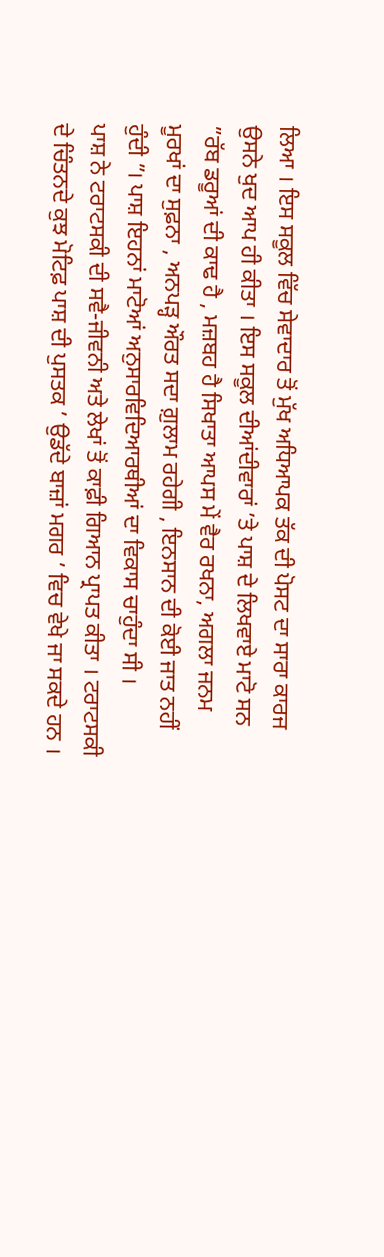ਲਿਆ । ਇਸ ਸਕੂਲ ਵਿੱਚ ਸੇਵਾਦਾਰ ਤੋਂ ਮੁੱਖ ਅਧਿਆਪਕ ਤੱਕ ਦੀ ਪੋਸਟ ਦਾ ਸਾਰਾ ਕਾਰਜ ਉਸਨੇ ਖੁਦ ਆਪ ਹੀ ਕੀਤਾ । ਇਸ ਸਕੂਲ ਦੀਆਂਦੀਵਾਰਾਂ ’ਤੇ ਪਾਸ਼ ਦੇ ਲਿਖਵਾਏ ਮਾਟੋ ਸਨ ”ਰੱਬ ਡਰੂਆਂ ਦੀ ਕਾਢ ਹੈ , ਮਜ਼ਬਹ ਹੈ ਸਿਖਾਤਾ ਆਪਸ ਮੇਂ ਵੈਰ ਰਖਨਾ, ਅਗਲਾ ਜਨਮ ਮੂਰਖਾਂ ਦਾ ਸੁਫ਼ਨਾ , ਅਨਪੜ੍ਹ ਔਰਤ ਸਦਾ ਗ਼ੁਲਾਮ ਰਹੇਗੀ , ਇਨਸਾਨ ਦੀ ਕੋਈ ਜਾਤ ਨਹੀਂ ਹੁੰਦੀ ”। ਪਾਸ਼ ਇਹਨਾਂ ਮਾਟੋਆਂ ਅਨੁਸਾਰਵਿਦਿਆਰਥੀਆਂ ਦਾ ਵਿਕਾਸ ਚਾਹੁੰਦਾ ਸੀ ।
ਪਾਸ਼ ਨੇ ਟਰਾਟਸਕੀ ਦੀ ਸਵੈ-ਜੀਵਨੀ ਅਤੇ ਲੇਖਾਂ ਤੋਂ ਕਾਫ਼ੀ ਗਿਆਨ ਪ੍ਰਾਪਤ ਕੀਤਾ । ਟਰਾਟਸਕੀ ਦੇ ਚਿੰਤਨਦੇ ਕੁਝ ਮੋਟਿਫ਼ ਪਾਸ਼ ਦੀ ਪੁਸਤਕ ’ ਉਡੱਦੇ ਬਾਜ਼ਾਂ ਮਗਰ ’ ਵਿਚ ਵੇਖੇ ਜਾ ਸਕਦੇ ਹਨ ।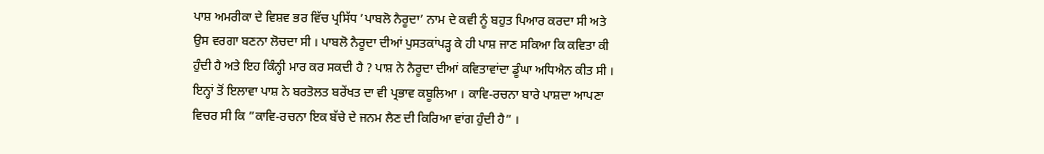ਪਾਸ਼ ਅਮਰੀਕਾ ਦੇ ਵਿਸ਼ਵ ਭਰ ਵਿੱਚ ਪ੍ਰਸਿੱਧ ’ਪਾਬਲੋ ਨੈਰੂਦਾ’ ਨਾਮ ਦੇ ਕਵੀ ਨੂੰ ਬਹੁਤ ਪਿਆਰ ਕਰਦਾ ਸੀ ਅਤੇ ਉਸ ਵਰਗਾ ਬਣਨਾ ਲੋਚਦਾ ਸੀ । ਪਾਬਲੋ ਨੈਰੂਦਾ ਦੀਆਂ ਪੁਸਤਕਾਂਪੜ੍ਹ ਕੇ ਹੀ ਪਾਸ਼ ਜਾਣ ਸਕਿਆ ਕਿ ਕਵਿਤਾ ਕੀ ਹੁੰਦੀ ਹੈ ਅਤੇ ਇਹ ਕਿੰਨ੍ਹੀ ਮਾਰ ਕਰ ਸਕਦੀ ਹੈ ? ਪਾਸ਼ ਨੇ ਨੈਰੂਦਾ ਦੀਆਂ ਕਵਿਤਾਵਾਂਦਾ ਡੂੰਘਾ ਅਧਿਐਨ ਕੀਤ ਸੀ । ਇਨ੍ਹਾਂ ਤੋਂ ਇਲਾਵਾ ਪਾਸ਼ ਨੇ ਬਰਤੋਲਤ ਬਰੇਂਖਤ ਦਾ ਵੀ ਪ੍ਰਭਾਵ ਕਬੂਲਿਆ । ਕਾਵਿ-ਰਚਨਾ ਬਾਰੇ ਪਾਸ਼ਦਾ ਆਪਣਾ ਵਿਚਰ ਸੀ ਕਿ ”ਕਾਵਿ-ਰਚਨਾ ਇਕ ਬੱਚੇ ਦੇ ਜਨਮ ਲੈਣ ਦੀ ਕਿਰਿਆ ਵਾਂਗ ਹੁੰਦੀ ਹੈ” ।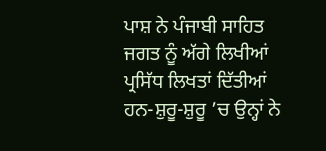ਪਾਸ਼ ਨੇ ਪੰਜਾਬੀ ਸਾਹਿਤ ਜਗਤ ਨੂੰ ਅੱਗੇ ਲਿਖੀਆਂ ਪ੍ਰਸਿੱਧ ਲਿਖਤਾਂ ਦਿੱਤੀਆਂ ਹਨ-ਸ਼ੁਰੂ-ਸ਼ੁਰੂ ’ਚ ਉਨ੍ਹਾਂ ਨੇ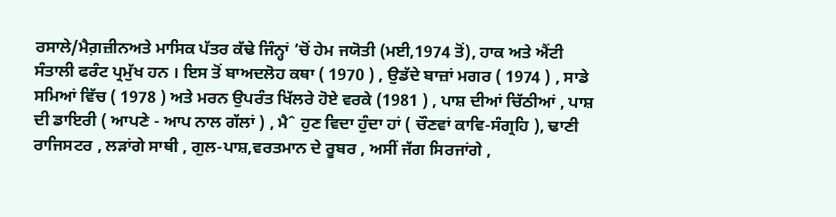ਰਸਾਲੇ/ਮੈਗ਼ਜ਼ੀਨਅਤੇ ਮਾਸਿਕ ਪੱਤਰ ਕੱਢੇ ਜਿੰਨ੍ਹਾਂ ’ਚੋਂ ਹੇਮ ਜਯੋਤੀ (ਮਈ,1974 ਤੋਂ), ਹਾਕ ਅਤੇ ਐਂਟੀ ਸੰਤਾਲੀ ਫਰੰਟ ਪ੍ਰਮੁੱਖ ਹਨ । ਇਸ ਤੋਂ ਬਾਅਦਲੋਹ ਕਥਾ ( 1970 ) , ਉਡੱਦੇ ਬਾਜ਼ਾਂ ਮਗਰ ( 1974 ) , ਸਾਡੇ ਸਮਿਆਂ ਵਿੱਚ ( 1978 ) ਅਤੇ ਮਰਨ ਉਪਰੰਤ ਖਿੱਲਰੇ ਹੋਏ ਵਰਕੇ (1981 ) , ਪਾਸ਼ ਦੀਆਂ ਚਿੱਠੀਆਂ , ਪਾਸ਼ ਦੀ ਡਾਇਰੀ ( ਆਪਣੇ - ਆਪ ਨਾਲ ਗੱਲਾਂ ) , ਮੈˆ ਹੁਣ ਵਿਦਾ ਹੁੰਦਾ ਹਾਂ ( ਚੌਣਵਾਂ ਕਾਵਿ-ਸੰਗ੍ਰਹਿ ), ਢਾਣੀ ਰਾਜਿਸਟਰ , ਲੜਾਂਗੇ ਸਾਥੀ , ਗੁਲ-ਪਾਸ਼,ਵਰਤਮਾਨ ਦੇ ਰੂਬਰ , ਅਸੀਂ ਜੱਗ ਸਿਰਜਾਂਗੇ ,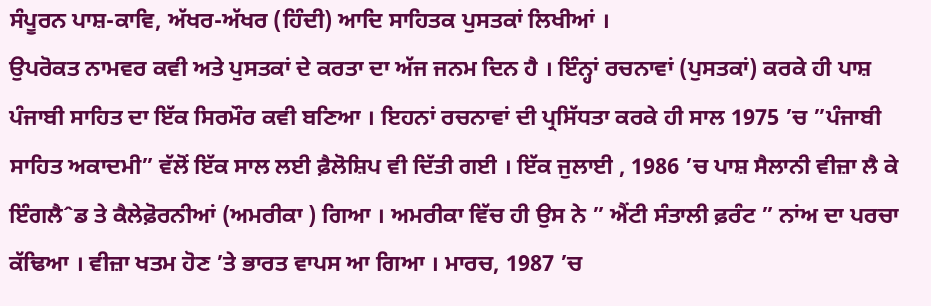ਸੰਪੂਰਨ ਪਾਸ਼-ਕਾਵਿ, ਅੱਖਰ-ਅੱਖਰ (ਹਿੰਦੀ) ਆਦਿ ਸਾਹਿਤਕ ਪੁਸਤਕਾਂ ਲਿਖੀਆਂ ।
ਉਪਰੋਕਤ ਨਾਮਵਰ ਕਵੀ ਅਤੇ ਪੁਸਤਕਾਂ ਦੇ ਕਰਤਾ ਦਾ ਅੱਜ ਜਨਮ ਦਿਨ ਹੈ । ਇੰਨ੍ਹਾਂ ਰਚਨਾਵਾਂ (ਪੁਸਤਕਾਂ) ਕਰਕੇ ਹੀ ਪਾਸ਼ ਪੰਜਾਬੀ ਸਾਹਿਤ ਦਾ ਇੱਕ ਸਿਰਮੌਰ ਕਵੀ ਬਣਿਆ । ਇਹਨਾਂ ਰਚਨਾਵਾਂ ਦੀ ਪ੍ਰਸਿੱਧਤਾ ਕਰਕੇ ਹੀ ਸਾਲ 1975 ’ਚ ”ਪੰਜਾਬੀ ਸਾਹਿਤ ਅਕਾਦਮੀ” ਵੱਲੋਂ ਇੱਕ ਸਾਲ ਲਈ ਫ਼ੈਲੋਸ਼ਿਪ ਵੀ ਦਿੱਤੀ ਗਈ । ਇੱਕ ਜੁਲਾਈ , 1986 ’ਚ ਪਾਸ਼ ਸੈਲਾਨੀ ਵੀਜ਼ਾ ਲੈ ਕੇ ਇੰਗਲੈˆਡ ਤੇ ਕੈਲੇਫ਼ੋਰਨੀਆਂ (ਅਮਰੀਕਾ ) ਗਿਆ । ਅਮਰੀਕਾ ਵਿੱਚ ਹੀ ਉਸ ਨੇ ” ਐਂਟੀ ਸੰਤਾਲੀ ਫ਼ਰੰਟ ” ਨਾਂਅ ਦਾ ਪਰਚਾ ਕੱਢਿਆ । ਵੀਜ਼ਾ ਖਤਮ ਹੋਣ ’ਤੇ ਭਾਰਤ ਵਾਪਸ ਆ ਗਿਆ । ਮਾਰਚ, 1987 ’ਚ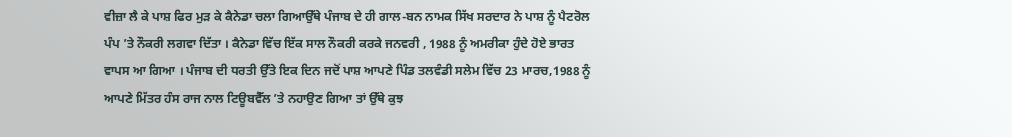ਵੀਜ਼ਾ ਲੈ ਕੇ ਪਾਸ਼ ਫਿਰ ਮੁੜ ਕੇ ਕੈਨੇਡਾ ਚਲਾ ਗਿਆਉੱਥੇ ਪੰਜਾਬ ਦੇ ਹੀ ਗਾਲ-ਬਨ ਨਾਮਕ ਸਿੱਖ ਸਰਦਾਰ ਨੇ ਪਾਸ਼ ਨੂੰ ਪੈਟਰੋਲ ਪੰਪ ’ਤੇ ਨੌਕਰੀ ਲਗਵਾ ਦਿੱਤਾ । ਕੈਨੇਡਾ ਵਿੱਚ ਇੱਕ ਸਾਲ ਨੌਕਰੀ ਕਰਕੇ ਜਨਵਰੀ , 1988 ਨੂੰ ਅਮਰੀਕਾ ਹੁੰਦੇ ਹੋਏ ਭਾਰਤ ਵਾਪਸ ਆ ਗਿਆ । ਪੰਜਾਬ ਦੀ ਧਰਤੀ ਉੱਤੇ ਇਕ ਦਿਨ ਜਦੋਂ ਪਾਸ਼ ਆਪਣੇ ਪਿੰਡ ਤਲਵੰਡੀ ਸਲੇਮ ਵਿੱਚ 23 ਮਾਰਚ,1988 ਨੂੰ ਆਪਣੇ ਮਿੱਤਰ ਹੰਸ ਰਾਜ ਨਾਲ ਟਿਊਬਵੈੱਲ ’ਤੇ ਨਹਾਉਣ ਗਿਆ ਤਾਂ ਉੱਥੇ ਕੁਝ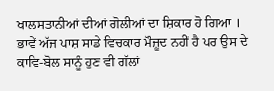ਖਾਲਸਤਾਨੀਆਂ ਦੀਆਂ ਗੋਲੀਆਂ ਦਾ ਸ਼ਿਕਾਰ ਹੋ ਗਿਆ । ਭਾਵੇਂ ਅੱਜ ਪਾਸ਼ ਸਾਡੇ ਵਿਚਕਾਰ ਮੌਜ਼ੂਦ ਨਹੀਂ ਹੈ ਪਰ ਉਸ ਦੇ ਕਾਵਿ-ਬੋਲ ਸਾਨੂੰ ਹੁਣ ਵੀ ਗੱਲਾਂ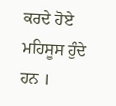ਕਰਦੇ ਹੋਏ ਮਹਿਸੂਸ ਹੁੰਦੇ ਹਨ ।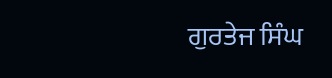ਗੁਰਤੇਜ ਸਿੰਘ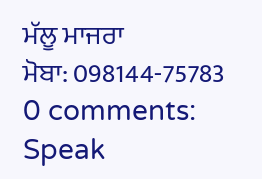ਮੱਲੂ ਮਾਜਰਾ
ਮੋਬਾ: 098144-75783
0 comments:
Speak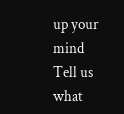up your mind
Tell us what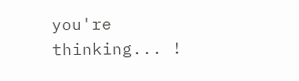you're thinking... !